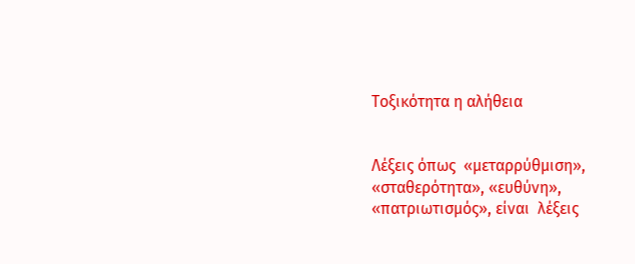Τοξικότητα η αλήθεια


Λέξεις όπως  «μεταρρύθμιση», «σταθερότητα», «ευθύνη», «πατριωτισμός», είναι  λέξεις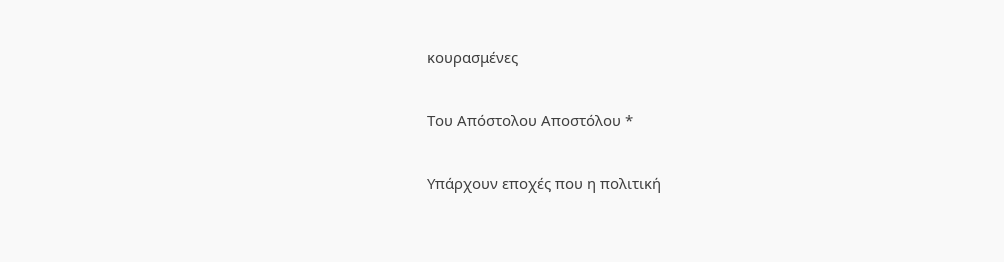κουρασμένες

Του Απόστολου Αποστόλου *

Υπάρχουν εποχές που η πολιτική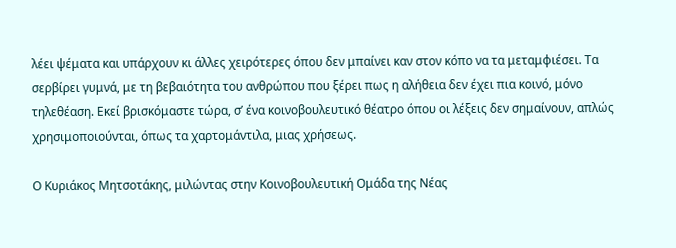λέει ψέματα και υπάρχουν κι άλλες χειρότερες όπου δεν μπαίνει καν στον κόπο να τα μεταμφιέσει. Τα σερβίρει γυμνά, με τη βεβαιότητα του ανθρώπου που ξέρει πως η αλήθεια δεν έχει πια κοινό, μόνο τηλεθέαση. Εκεί βρισκόμαστε τώρα, σ’ ένα κοινοβουλευτικό θέατρο όπου οι λέξεις δεν σημαίνουν, απλώς χρησιμοποιούνται, όπως τα χαρτομάντιλα, μιας χρήσεως.

Ο Κυριάκος Μητσοτάκης, μιλώντας στην Κοινοβουλευτική Ομάδα της Νέας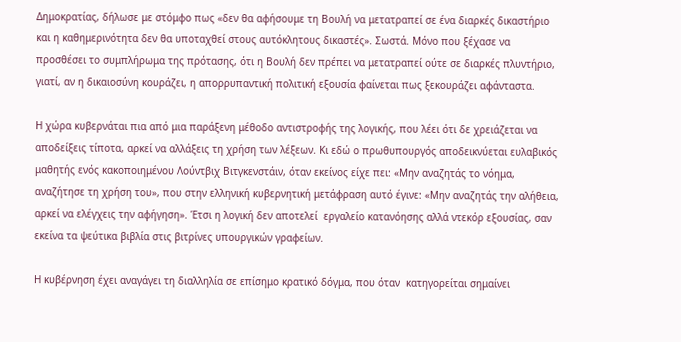Δημοκρατίας, δήλωσε με στόμφο πως «δεν θα αφήσουμε τη Βουλή να μετατραπεί σε ένα διαρκές δικαστήριο και η καθημερινότητα δεν θα υποταχθεί στους αυτόκλητους δικαστές». Σωστά. Μόνο που ξέχασε να προσθέσει το συμπλήρωμα της πρότασης, ότι η Βουλή δεν πρέπει να μετατραπεί ούτε σε διαρκές πλυντήριο, γιατί, αν η δικαιοσύνη κουράζει, η απορρυπαντική πολιτική εξουσία φαίνεται πως ξεκουράζει αφάνταστα.

Η χώρα κυβερνάται πια από μια παράξενη μέθοδο αντιστροφής της λογικής, που λέει ότι δε χρειάζεται να αποδείξεις τίποτα, αρκεί να αλλάξεις τη χρήση των λέξεων. Κι εδώ ο πρωθυπουργός αποδεικνύεται ευλαβικός μαθητής ενός κακοποιημένου Λούντβιχ Βιτγκενστάιν, όταν εκείνος είχε πει: «Μην αναζητάς το νόημα, αναζήτησε τη χρήση του», που στην ελληνική κυβερνητική μετάφραση αυτό έγινε: «Μην αναζητάς την αλήθεια, αρκεί να ελέγχεις την αφήγηση». Έτσι η λογική δεν αποτελεί  εργαλείο κατανόησης αλλά ντεκόρ εξουσίας, σαν εκείνα τα ψεύτικα βιβλία στις βιτρίνες υπουργικών γραφείων.

Η κυβέρνηση έχει αναγάγει τη διαλληλία σε επίσημο κρατικό δόγμα, που όταν  κατηγορείται σημαίνει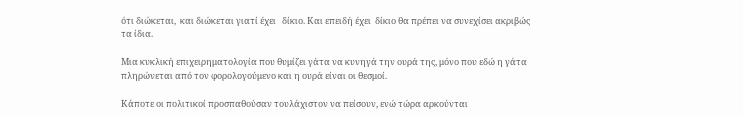ότι διώκεται,  και διώκεται γιατί έχει   δίκιο. Και επειδή έχει  δίκιο θα πρέπει να συνεχίσει ακριβώς τα ίδια.

Μια κυκλική επιχειρηματολογία που θυμίζει γάτα να κυνηγά την ουρά της, μόνο που εδώ η γάτα πληρώνεται από τον φορολογούμενο και η ουρά είναι οι θεσμοί.

Κάποτε οι πολιτικοί προσπαθούσαν τουλάχιστον να πείσουν, ενώ τώρα αρκούνται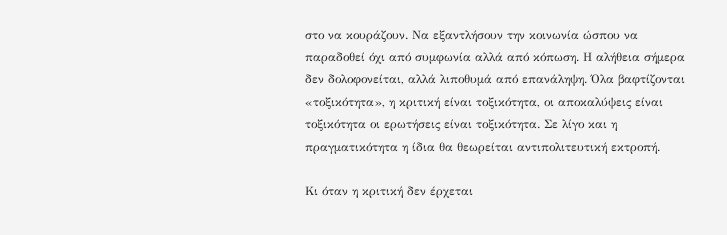στο να κουράζουν. Να εξαντλήσουν την κοινωνία ώσπου να παραδοθεί όχι από συμφωνία αλλά από κόπωση. Η αλήθεια σήμερα δεν δολοφονείται, αλλά λιποθυμά από επανάληψη. Όλα βαφτίζονται «τοξικότητα», η κριτική είναι τοξικότητα, οι αποκαλύψεις είναι τοξικότητα οι ερωτήσεις είναι τοξικότητα. Σε λίγο και η πραγματικότητα η ίδια θα θεωρείται αντιπολιτευτική εκτροπή.

Κι όταν η κριτική δεν έρχεται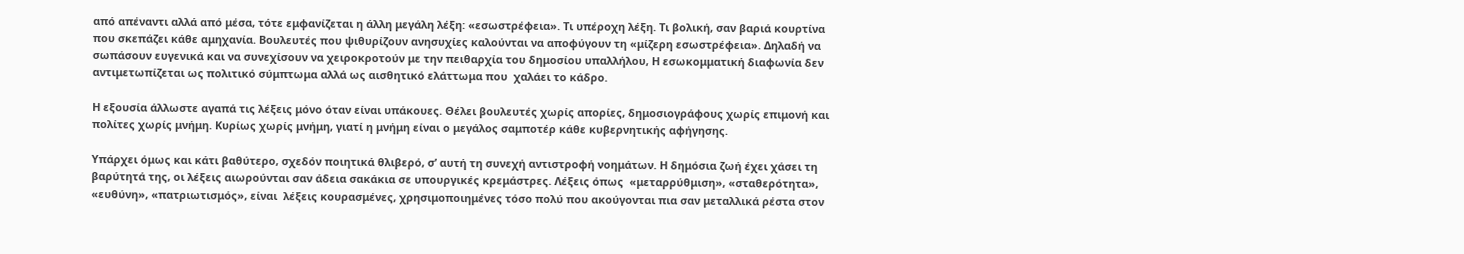από απέναντι αλλά από μέσα, τότε εμφανίζεται η άλλη μεγάλη λέξη: «εσωστρέφεια». Τι υπέροχη λέξη. Τι βολική, σαν βαριά κουρτίνα που σκεπάζει κάθε αμηχανία. Βουλευτές που ψιθυρίζουν ανησυχίες καλούνται να αποφύγουν τη «μίζερη εσωστρέφεια». Δηλαδή να σωπάσουν ευγενικά και να συνεχίσουν να χειροκροτούν με την πειθαρχία του δημοσίου υπαλλήλου, Η εσωκομματική διαφωνία δεν αντιμετωπίζεται ως πολιτικό σύμπτωμα αλλά ως αισθητικό ελάττωμα που  χαλάει το κάδρο.

Η εξουσία άλλωστε αγαπά τις λέξεις μόνο όταν είναι υπάκουες. Θέλει βουλευτές χωρίς απορίες, δημοσιογράφους χωρίς επιμονή και πολίτες χωρίς μνήμη. Κυρίως χωρίς μνήμη, γιατί η μνήμη είναι ο μεγάλος σαμποτέρ κάθε κυβερνητικής αφήγησης.

Υπάρχει όμως και κάτι βαθύτερο, σχεδόν ποιητικά θλιβερό, σ’ αυτή τη συνεχή αντιστροφή νοημάτων. Η δημόσια ζωή έχει χάσει τη βαρύτητά της, οι λέξεις αιωρούνται σαν άδεια σακάκια σε υπουργικές κρεμάστρες. Λέξεις όπως  «μεταρρύθμιση», «σταθερότητα», «ευθύνη», «πατριωτισμός», είναι  λέξεις κουρασμένες, χρησιμοποιημένες τόσο πολύ που ακούγονται πια σαν μεταλλικά ρέστα στον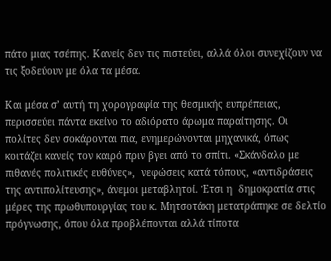πάτο μιας τσέπης. Κανείς δεν τις πιστεύει, αλλά όλοι συνεχίζουν να τις ξοδεύουν με όλα τα μέσα.

Και μέσα σ’ αυτή τη χορογραφία της θεσμικής ευπρέπειας, περισσεύει πάντα εκείνο το αδιόρατο άρωμα παραίτησης. Οι πολίτες δεν σοκάρονται πια, ενημερώνονται μηχανικά, όπως κοιτάζει κανείς τον καιρό πριν βγει από το σπίτι. «Σκάνδαλο με πιθανές πολιτικές ευθύνες»,  νεφώσεις κατά τόπους, «αντιδράσεις της αντιπολίτευσης», άνεμοι μεταβλητοί. Έτσι η  δημοκρατία στις μέρες της πρωθυπουργίας του κ. Μητσοτάκη μετατράπηκε σε δελτίο πρόγνωσης, όπου όλα προβλέπονται αλλά τίποτα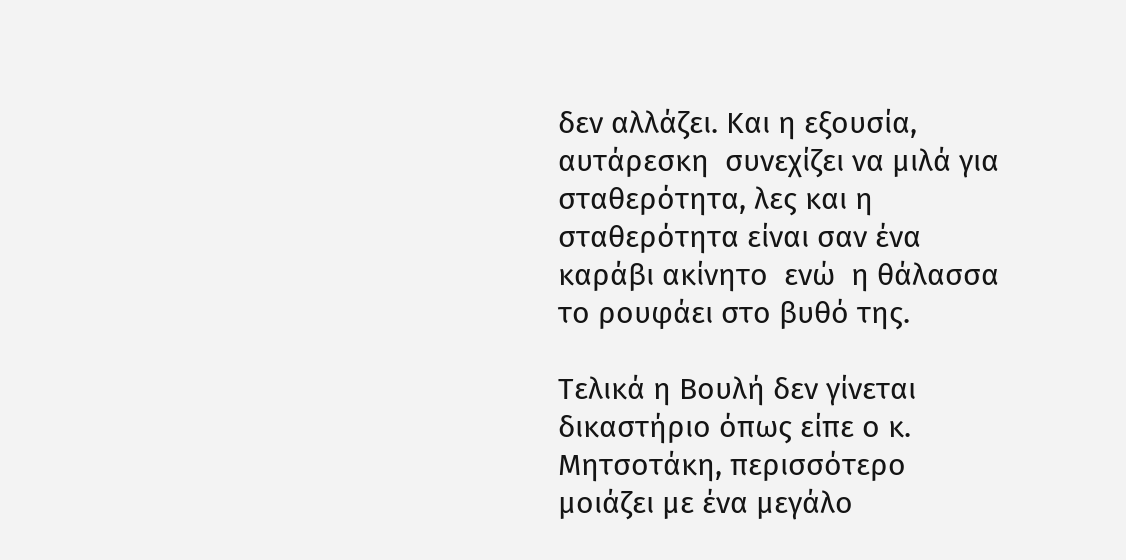δεν αλλάζει. Και η εξουσία, αυτάρεσκη  συνεχίζει να μιλά για σταθερότητα, λες και η σταθερότητα είναι σαν ένα καράβι ακίνητο  ενώ  η θάλασσα το ρουφάει στο βυθό της.

Τελικά η Βουλή δεν γίνεται  δικαστήριο όπως είπε ο κ. Μητσοτάκη, περισσότερο μοιάζει με ένα μεγάλο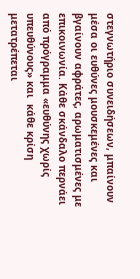στεγνωτήριο συνειδήσεων, μπαίνουν μέσα οι ευθύνες μουσκεμένες και βγαίνουν αφράτες, αρωματισμένες με επικοινωνία. Κάθε σκάνδαλο περνάει από πρόγραμμα «ευθύνης χωρίς υπευθύνους» και  κάθε κρίση μετατρέπεται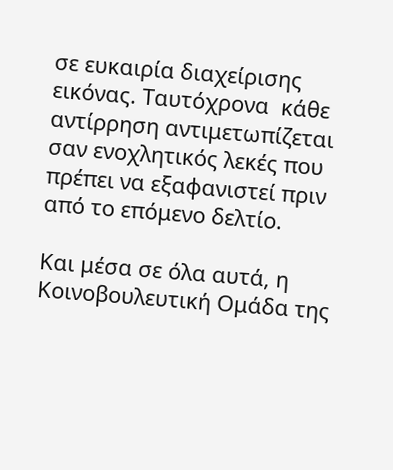σε ευκαιρία διαχείρισης εικόνας. Ταυτόχρονα  κάθε αντίρρηση αντιμετωπίζεται σαν ενοχλητικός λεκές που πρέπει να εξαφανιστεί πριν από το επόμενο δελτίο.

Και μέσα σε όλα αυτά, η Κοινοβουλευτική Ομάδα της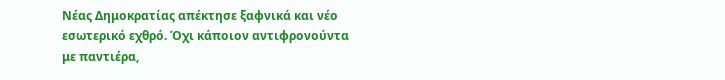Νέας Δημοκρατίας απέκτησε ξαφνικά και νέο εσωτερικό εχθρό. Όχι κάποιον αντιφρονούντα με παντιέρα,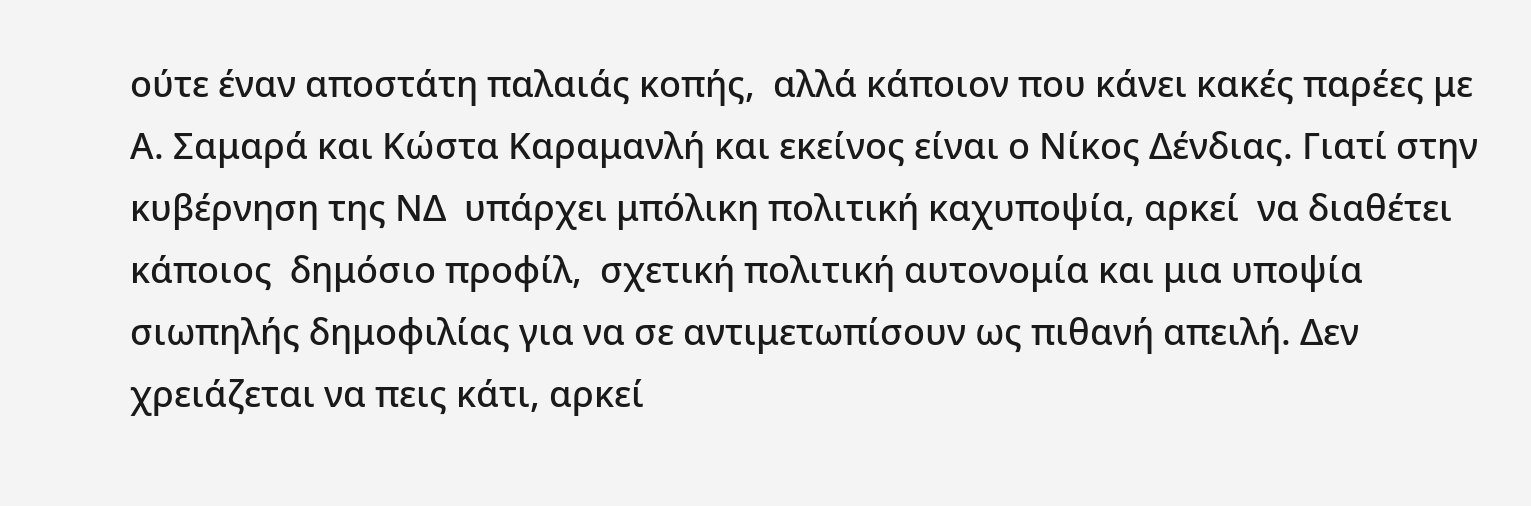ούτε έναν αποστάτη παλαιάς κοπής,  αλλά κάποιον που κάνει κακές παρέες με Α. Σαμαρά και Κώστα Καραμανλή και εκείνος είναι ο Νίκος Δένδιας. Γιατί στην κυβέρνηση της ΝΔ  υπάρχει μπόλικη πολιτική καχυποψία, αρκεί  να διαθέτει κάποιος  δημόσιο προφίλ,  σχετική πολιτική αυτονομία και μια υποψία σιωπηλής δημοφιλίας για να σε αντιμετωπίσουν ως πιθανή απειλή. Δεν χρειάζεται να πεις κάτι, αρκεί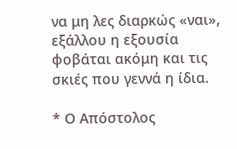να μη λες διαρκώς «ναι», εξάλλου η εξουσία φοβάται ακόμη και τις σκιές που γεννά η ίδια.

* Ο Απόστολος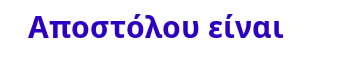Αποστόλου είναι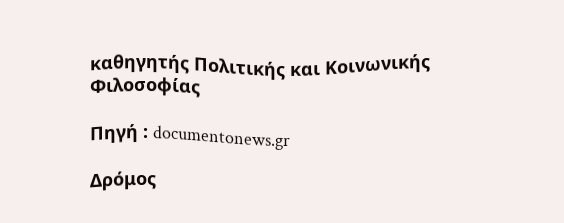καθηγητής Πολιτικής και Κοινωνικής Φιλοσοφίας

Πηγή : documentonews.gr

Δρόμος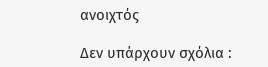ανοιχτός

Δεν υπάρχουν σχόλια :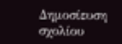Δημοσίευση σχολίου